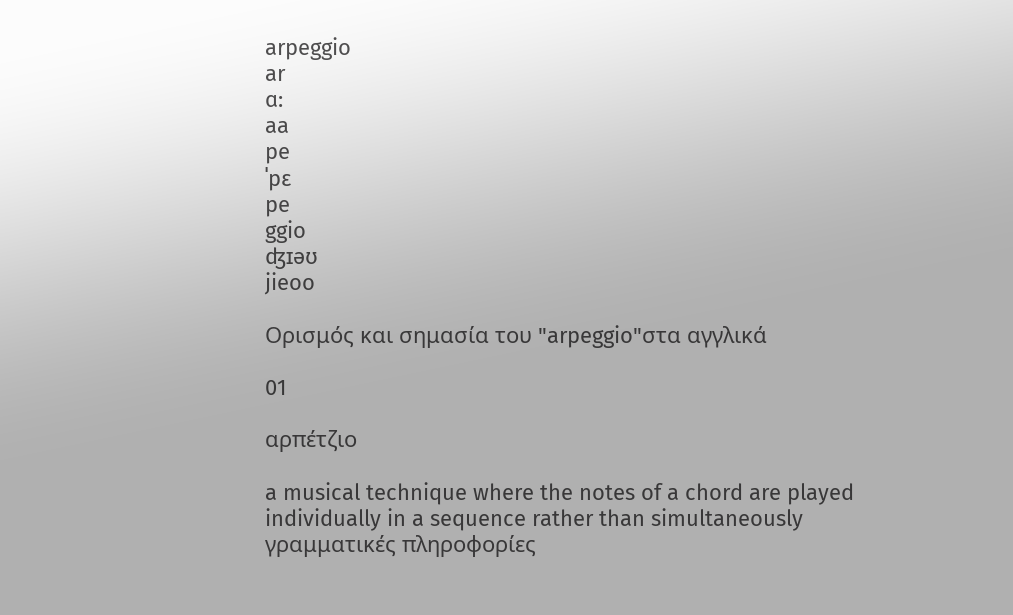arpeggio
ar
ɑ:
aa
pe
ˈpɛ
pe
ggio
ʤɪəʊ
jieoo

Ορισμός και σημασία του "arpeggio"στα αγγλικά

01

αρπέτζιο

a musical technique where the notes of a chord are played individually in a sequence rather than simultaneously
γραμματικές πληροφορίες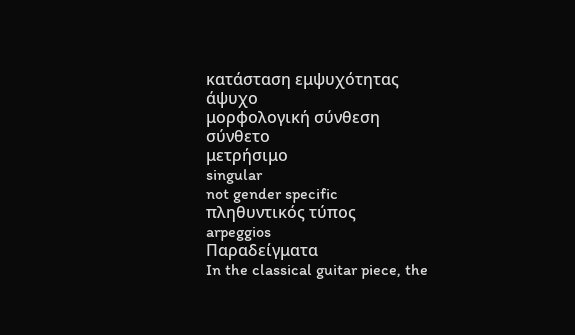κατάσταση εμψυχότητας
άψυχο
μορφολογική σύνθεση
σύνθετο
μετρήσιμο
singular
not gender specific
πληθυντικός τύπος
arpeggios
Παραδείγματα
In the classical guitar piece, the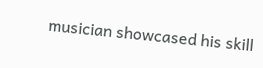musician showcased his skill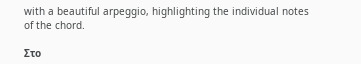with a beautiful arpeggio, highlighting the individual notes of the chord.

Στο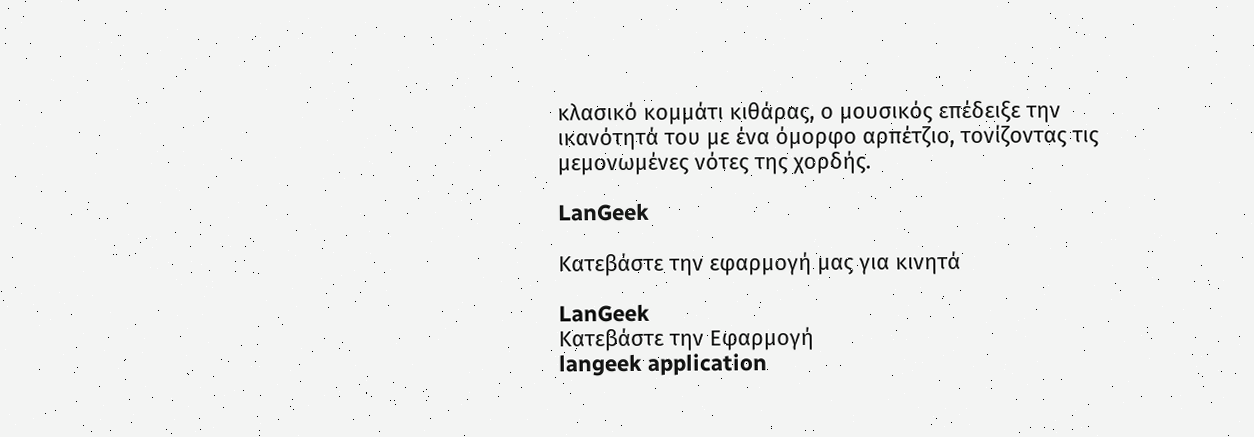κλασικό κομμάτι κιθάρας, ο μουσικός επέδειξε την ικανότητά του με ένα όμορφο αρπέτζιο, τονίζοντας τις μεμονωμένες νότες της χορδής.

LanGeek

Κατεβάστε την εφαρμογή μας για κινητά

LanGeek
Κατεβάστε την Εφαρμογή
langeek application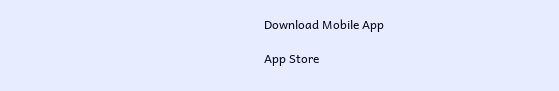Download Mobile App

App Store